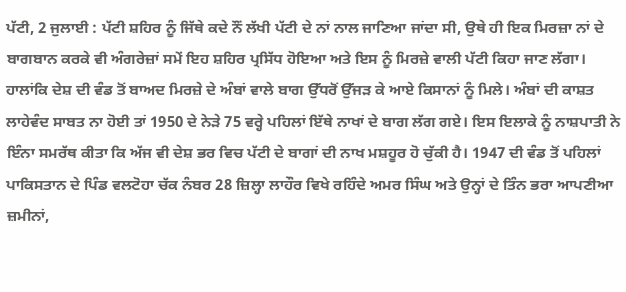ਪੱਟੀ, 2 ਜੁਲਾਈ : ਪੱਟੀ ਸ਼ਹਿਰ ਨੂੰ ਜਿੱਥੇ ਕਦੇ ਨੌਂ ਲੱਖੀ ਪੱਟੀ ਦੇ ਨਾਂ ਨਾਲ ਜਾਣਿਆ ਜਾਂਦਾ ਸੀ, ਉਥੇ ਹੀ ਇਕ ਮਿਰਜ਼ਾ ਨਾਂ ਦੇ ਬਾਗਬਾਨ ਕਰਕੇ ਵੀ ਅੰਗਰੇਜ਼ਾਂ ਸਮੇਂ ਇਹ ਸ਼ਹਿਰ ਪ੍ਰਸਿੱਧ ਹੋਇਆ ਅਤੇ ਇਸ ਨੂੰ ਮਿਰਜ਼ੇ ਵਾਲੀ ਪੱਟੀ ਕਿਹਾ ਜਾਣ ਲੱਗਾ। ਹਾਲਾਂਕਿ ਦੇਸ਼ ਦੀ ਵੰਡ ਤੋਂ ਬਾਅਦ ਮਿਰਜ਼ੇ ਦੇ ਅੰਬਾਂ ਵਾਲੇ ਬਾਗ ਉੱਧਰੋਂ ਉੱਜੜ ਕੇ ਆਏ ਕਿਸਾਨਾਂ ਨੂੰ ਮਿਲੇ। ਅੰਬਾਂ ਦੀ ਕਾਸ਼ਤ ਲਾਹੇਵੰਦ ਸਾਬਤ ਨਾ ਹੋਈ ਤਾਂ 1950 ਦੇ ਨੇੜੇ 75 ਵਰ੍ਹੇ ਪਹਿਲਾਂ ਇੱਥੇ ਨਾਖਾਂ ਦੇ ਬਾਗ ਲੱਗ ਗਏ। ਇਸ ਇਲਾਕੇ ਨੂੰ ਨਾਸ਼ਪਾਤੀ ਨੇ ਇੰਨਾ ਸਮਰੱਥ ਕੀਤਾ ਕਿ ਅੱਜ ਵੀ ਦੇਸ਼ ਭਰ ਵਿਚ ਪੱਟੀ ਦੇ ਬਾਗਾਂ ਦੀ ਨਾਖ ਮਸ਼ਹੂਰ ਹੋ ਚੁੱਕੀ ਹੈ। 1947 ਦੀ ਵੰਡ ਤੋਂ ਪਹਿਲਾਂ ਪਾਕਿਸਤਾਨ ਦੇ ਪਿੰਡ ਵਲਟੋਹਾ ਚੱਕ ਨੰਬਰ 28 ਜ਼ਿਲ੍ਹਾ ਲਾਹੌਰ ਵਿਖੇ ਰਹਿੰਦੇ ਅਮਰ ਸਿੰਘ ਅਤੇ ਉਨ੍ਹਾਂ ਦੇ ਤਿੰਨ ਭਰਾ ਆਪਣੀਆ ਜ਼ਮੀਨਾਂ,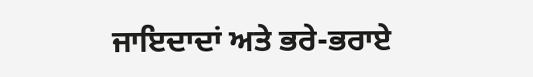ਜਾਇਦਾਦਾਂ ਅਤੇ ਭਰੇ-ਭਰਾਏ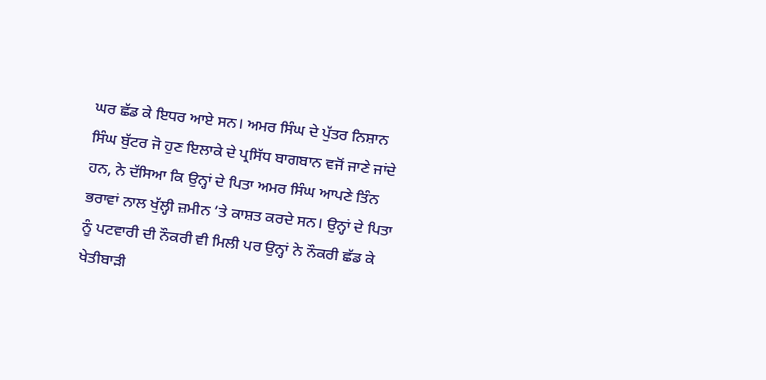ਘਰ ਛੱਡ ਕੇ ਇਧਰ ਆਏ ਸਨ। ਅਮਰ ਸਿੰਘ ਦੇ ਪੁੱਤਰ ਨਿਸ਼ਾਨ ਸਿੰਘ ਬੁੱਟਰ ਜੋ ਹੁਣ ਇਲਾਕੇ ਦੇ ਪ੍ਰਸਿੱਧ ਬਾਗਬਾਨ ਵਜੋਂ ਜਾਣੇ ਜਾਂਦੇ ਹਨ, ਨੇ ਦੱਸਿਆ ਕਿ ਉਨ੍ਹਾਂ ਦੇ ਪਿਤਾ ਅਮਰ ਸਿੰਘ ਆਪਣੇ ਤਿੰਨ ਭਰਾਵਾਂ ਨਾਲ ਖੁੱਲ੍ਹੀ ਜ਼ਮੀਨ ’ਤੇ ਕਾਸ਼ਤ ਕਰਦੇ ਸਨ। ਉਨ੍ਹਾਂ ਦੇ ਪਿਤਾ ਨੂੰ ਪਟਵਾਰੀ ਦੀ ਨੌਕਰੀ ਵੀ ਮਿਲੀ ਪਰ ਉਨ੍ਹਾਂ ਨੇ ਨੌਕਰੀ ਛੱਡ ਕੇ ਖੇਤੀਬਾੜੀ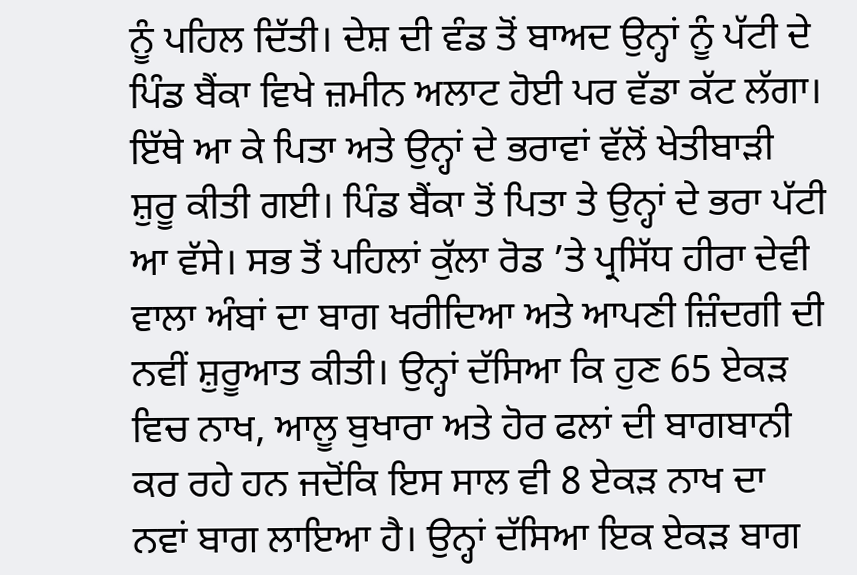ਨੂੰ ਪਹਿਲ ਦਿੱਤੀ। ਦੇਸ਼ ਦੀ ਵੰਡ ਤੋਂ ਬਾਅਦ ਉਨ੍ਹਾਂ ਨੂੰ ਪੱਟੀ ਦੇ ਪਿੰਡ ਬੈਂਕਾ ਵਿਖੇ ਜ਼ਮੀਨ ਅਲਾਟ ਹੋਈ ਪਰ ਵੱਡਾ ਕੱਟ ਲੱਗਾ। ਇੱਥੇ ਆ ਕੇ ਪਿਤਾ ਅਤੇ ਉਨ੍ਹਾਂ ਦੇ ਭਰਾਵਾਂ ਵੱਲੋਂ ਖੇਤੀਬਾੜੀ ਸ਼ੁਰੂ ਕੀਤੀ ਗਈ। ਪਿੰਡ ਬੈਂਕਾ ਤੋਂ ਪਿਤਾ ਤੇ ਉਨ੍ਹਾਂ ਦੇ ਭਰਾ ਪੱਟੀ ਆ ਵੱਸੇ। ਸਭ ਤੋਂ ਪਹਿਲਾਂ ਕੁੱਲਾ ਰੋਡ ’ਤੇ ਪ੍ਰਸਿੱਧ ਹੀਰਾ ਦੇਵੀ ਵਾਲਾ ਅੰਬਾਂ ਦਾ ਬਾਗ ਖਰੀਦਿਆ ਅਤੇ ਆਪਣੀ ਜ਼ਿੰਦਗੀ ਦੀ ਨਵੀਂ ਸ਼ੁਰੂਆਤ ਕੀਤੀ। ਉਨ੍ਹਾਂ ਦੱਸਿਆ ਕਿ ਹੁਣ 65 ਏਕੜ ਵਿਚ ਨਾਖ, ਆਲੂ ਬੁਖਾਰਾ ਅਤੇ ਹੋਰ ਫਲਾਂ ਦੀ ਬਾਗਬਾਨੀ ਕਰ ਰਹੇ ਹਨ ਜਦੋਂਕਿ ਇਸ ਸਾਲ ਵੀ 8 ਏਕੜ ਨਾਖ ਦਾ ਨਵਾਂ ਬਾਗ ਲਾਇਆ ਹੈ। ਉਨ੍ਹਾਂ ਦੱਸਿਆ ਇਕ ਏਕੜ ਬਾਗ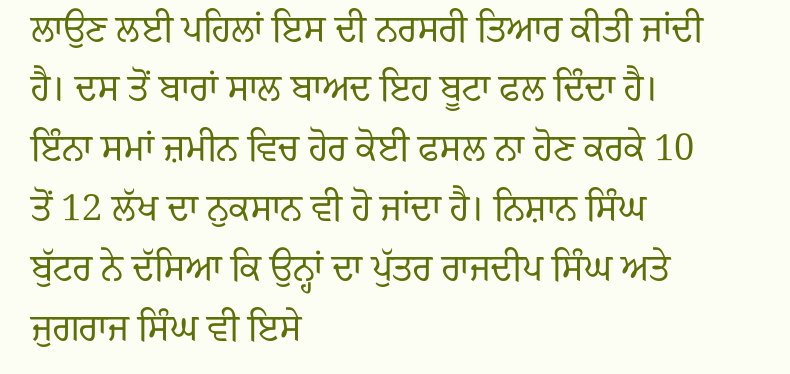ਲਾਉਣ ਲਈ ਪਹਿਲਾਂ ਇਸ ਦੀ ਨਰਸਰੀ ਤਿਆਰ ਕੀਤੀ ਜਾਂਦੀ ਹੈ। ਦਸ ਤੋਂ ਬਾਰਾਂ ਸਾਲ ਬਾਅਦ ਇਹ ਬੂਟਾ ਫਲ ਦਿੰਦਾ ਹੈ। ਇੰਨਾ ਸਮਾਂ ਜ਼ਮੀਨ ਵਿਚ ਹੋਰ ਕੋਈ ਫਸਲ ਨਾ ਹੋਣ ਕਰਕੇ 10 ਤੋਂ 12 ਲੱਖ ਦਾ ਨੁਕਸਾਨ ਵੀ ਹੋ ਜਾਂਦਾ ਹੈ। ਨਿਸ਼ਾਨ ਸਿੰਘ ਬੁੱਟਰ ਨੇ ਦੱਸਿਆ ਕਿ ਉਨ੍ਹਾਂ ਦਾ ਪੁੱਤਰ ਰਾਜਦੀਪ ਸਿੰਘ ਅਤੇ ਜੁਗਰਾਜ ਸਿੰਘ ਵੀ ਇਸੇ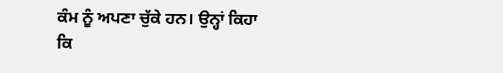ਕੰਮ ਨੂੰ ਅਪਣਾ ਚੁੱਕੇ ਹਨ। ਉਨ੍ਹਾਂ ਕਿਹਾ ਕਿ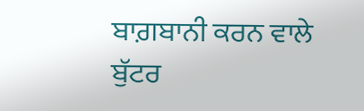ਬਾਗ਼ਬਾਨੀ ਕਰਨ ਵਾਲੇ ਬੁੱਟਰ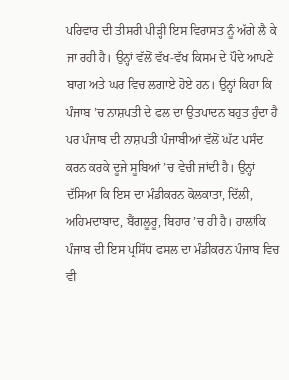ਪਰਿਵਾਰ ਦੀ ਤੀਸਰੀ ਪੀੜ੍ਹੀ ਇਸ ਵਿਰਾਸਤ ਨੂੰ ਅੱਗੇ ਲੈ ਕੇ ਜਾ ਰਹੀ ਹੈ। ਉਨ੍ਹਾਂ ਵੱਲੋਂ ਵੱਖ-ਵੱਖ ਕਿਸਮ ਦੇ ਪੌਦੇ ਆਪਣੇ ਬਾਗ ਅਤੇ ਘਰ ਵਿਚ ਲਗਾਏ ਹੋਏ ਹਨ। ਉਨ੍ਹਾਂ ਕਿਹਾ ਕਿ ਪੰਜਾਬ ’ਚ ਨਾਸ਼ਪਤੀ ਦੇ ਫਲ ਦਾ ਉਤਪਾਦਨ ਬਹੁਤ ਹੁੰਦਾ ਹੈ ਪਰ ਪੰਜਾਬ ਦੀ ਨਾਸ਼ਪਤੀ ਪੰਜਾਬੀਆਂ ਵੱਲੋਂ ਘੱਟ ਪਸੰਦ ਕਰਨ ਕਰਕੇ ਦੂਜੇ ਸੂਬਿਆਂ ’ਚ ਵੇਚੀ ਜਾਂਦੀ ਹੈ। ਉਨ੍ਹਾਂ ਦੱਸਿਆ ਕਿ ਇਸ ਦਾ ਮੰਡੀਕਰਨ ਕੋਲਕਾਤਾ, ਦਿੱਲੀ, ਅਹਿਮਦਾਬਾਦ, ਬੈਂਗਲੂਰੂ, ਬਿਹਾਰ ’ਚ ਹੀ ਹੈ। ਹਾਲਾਂਕਿ ਪੰਜਾਬ ਦੀ ਇਸ ਪ੍ਰਸਿੱਧ ਫਸਲ ਦਾ ਮੰਡੀਕਰਨ ਪੰਜਾਬ ਵਿਚ ਵੀ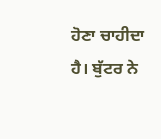ਹੋਣਾ ਚਾਹੀਦਾ ਹੈ। ਬੁੱਟਰ ਨੇ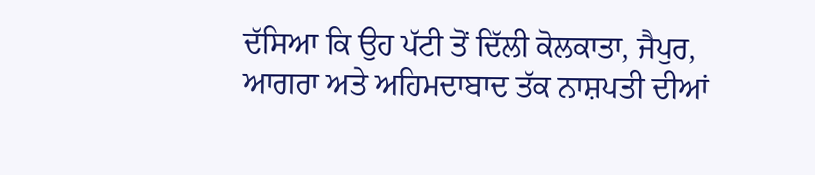ਦੱਸਿਆ ਕਿ ਉਹ ਪੱਟੀ ਤੋਂ ਦਿੱਲੀ ਕੋਲਕਾਤਾ, ਜੈਪੁਰ, ਆਗਰਾ ਅਤੇ ਅਹਿਮਦਾਬਾਦ ਤੱਕ ਨਾਸ਼ਪਤੀ ਦੀਆਂ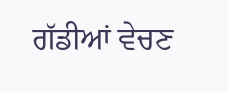ਗੱਡੀਆਂ ਵੇਚਣ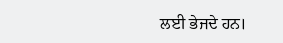ਲਈ ਭੇਜਦੇ ਹਨ।